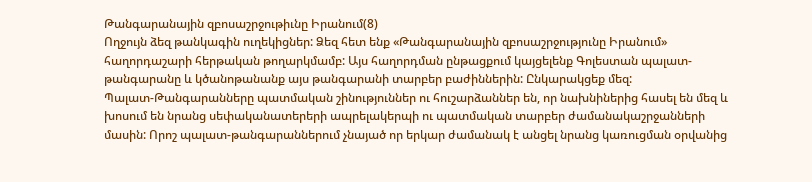Թանգարանային զբոսաշրջութիւնը Իրանում(8)
Ողջույն ձեզ թանկագին ուղեկիցներ: Ձեզ հետ ենք «Թանգարանային զբոսաշրջությունը Իրանում» հաղորդաշարի հերթական թողարկմամբ: Այս հաղորդման ընթացքում կայցելենք Գոլեստան պալատ-թանգարանը և կծանոթանանք այս թանգարանի տարբեր բաժիններին: Ընկարակցեք մեզ:
Պալատ-Թանգարանները պատմական շինություններ ու հուշարձաններ են, որ նախնիներից հասել են մեզ և խոսում են նրանց սեփականատերերի ապրելակերպի ու պատմական տարբեր ժամանակաշրջանների մասին: Որոշ պալատ-թանգարաններում չնայած որ երկար ժամանակ է անցել նրանց կառուցման օրվանից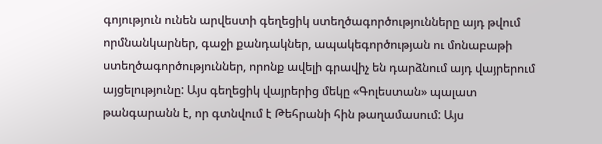գոյություն ունեն արվեստի գեղեցիկ ստեղծագործությունները այդ թվում որմնանկարներ, գաջի քանդակներ, ապակեգործության ու մոնաբաթի ստեղծագործություններ, որոնք ավելի գրավիչ են դարձնում այդ վայրերում այցելությունը: Այս գեղեցիկ վայրերից մեկը «Գոլեստան» պալատ թանգարանն է, որ գտնվում է Թեհրանի հին թաղամասում: Այս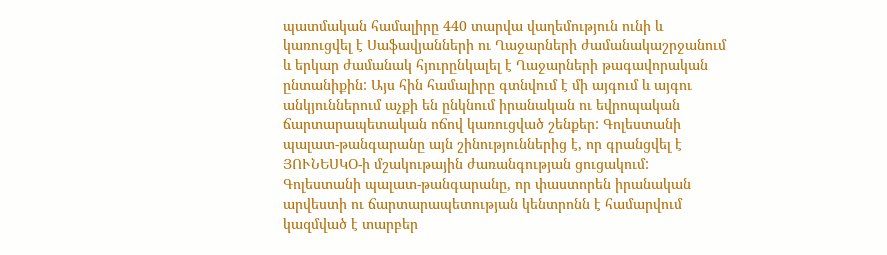պատմական համալիրը 440 տարվա վաղեմություն ունի և կառուցվել է Սաֆավյանների ու Ղաջարների ժամանակաշրջանում և երկար ժամանակ հյուրընկալել է Ղաջարների թագավորական ընտանիքին: Այս հին համալիրը գտնվում է մի այգում և այգու անկյուններում աչքի են ընկնում իրանական ու եվրոպական ճարտարապետական ոճով կառուցված շենքեր: Գոլեստանի պալատ-թանգարանը այն շինություններից է, որ գրանցվել է ՅՈՒՆԵՍԿՕ-ի մշակութային ժառանգության ցուցակում:
Գոլեստանի պալատ-թանգարանը, որ փաստորեն իրանական արվեստի ու ճարտարապետության կենտրոնն է համարվում կազմված է տարբեր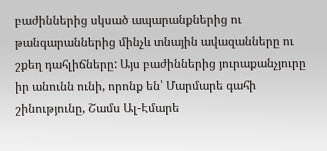բաժիններից սկսած ապարանքներից ու թանգարաններից մինչև տնային ավազանները ու շքեղ դահլիճները: Այս բաժիններից յուրաքանչյուրը իր անունն ունի, որոնք են՝ Մարմարե գահի շինությունը, Շամս Ալ-Էմարե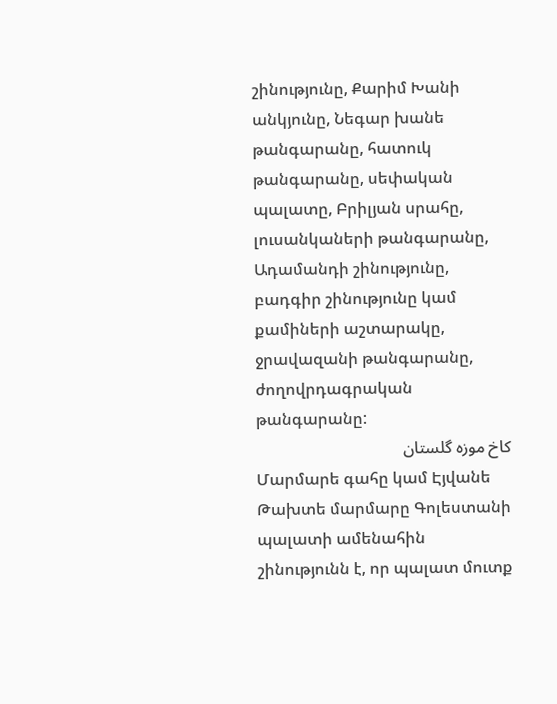շինությունը, Քարիմ Խանի անկյունը, Նեգար խանե թանգարանը, հատուկ թանգարանը, սեփական պալատը, Բրիլյան սրահը, լուսանկաների թանգարանը, Ադամանդի շինությունը, բադգիր շինությունը կամ քամիների աշտարակը, ջրավազանի թանգարանը, ժողովրդագրական թանգարանը:
کاخ موزه گلستان
Մարմարե գահը կամ Էյվանե Թախտե մարմարը Գոլեստանի պալատի ամենահին շինությունն է, որ պալատ մուտք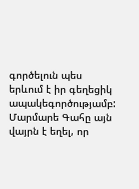գործելուն պես երևում է իր գեղեցիկ ապակեգործությամբ: Մարմարե Գահը այն վայրն է եղել, որ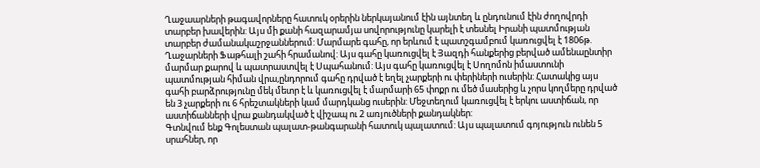Ղաջաարների թագավորները հատուկ օրերին ներկայանում էին այնտեղ և ընդունում էին ժողովրդի տարբեր խավերին: Այս մի քանի հազարամյա սովորությունը կարելի է տեսնել Իրանի պատմության տարբեր ժամանակաշրջաններում: Մարմարե գահը, որ երևում է պատշգամբում կառուցվել է 1806թ. Ղաջարների Ֆաթհալի շահի հրամանով: Այս գահը կառուցվել է Յազդի հանքերից բերված ամենաընտիր մարմար քարով և պատրաստվել է Սպահանում: Այս գահը կառուցվել է Սողոմոն իմաստունի պատմության հիման վրա,ընդորում գահը դրված է եղել չարքերի ու փերիների ուսերին: Հատակից այս գահի բարձրությունը մեկ մետր է և կառուցվել է մարմարի 65 փոքր ու մեծ մասերից և չորս կողմերը դրված են 3 չարքերի ու 6 հրեշտակների կամ մարդկանց ուսերին: Մեջտեղում կառուցվել է երկու աստիճան, որ աստիճանների վրա քանդակված է վիշապ ու 2 առյուծների քանդակներ:
Գտնվում ենք Գոլեստան պալատ-թանգարանի հատուկ պալատում: Այս պալատում գոյություն ունեն 5 սրահներ, որ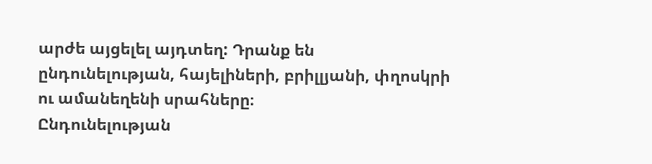արժե այցելել այդտեղ: Դրանք են ընդունելության, հայելիների, բրիլլյանի, փղոսկրի ու ամանեղենի սրահները։
Ընդունելության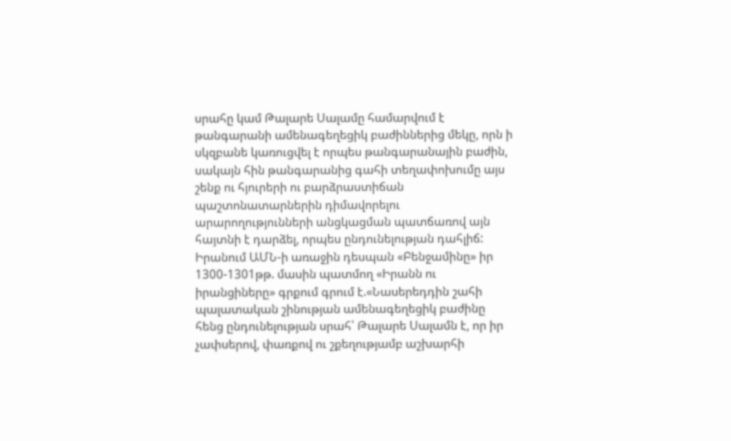սրահը կամ Թալարե Սալամը համարվում է թանգարանի ամենագեղեցիկ բաժիններից մեկը, որն ի սկզբանե կառուցվել է որպես թանգարանային բաժին, սակայն հին թանգարանից գահի տեղափոխումը այս շենք ու հյուրերի ու բարձրաստիճան պաշտոնատարներին դիմավորելու արարողությունների անցկացման պատճառով այն հայտնի է դարձել, որպես ընդունելության դահլիճ: Իրանում ԱՄՆ-ի առաջին դեսպան «Բենջամինը» իր 1300-1301թթ. մասին պատմող «Իրանն ու իրանցիները» գրքում գրում է.«Նասերեդդին շահի պալատական շինության ամենագեղեցիկ բաժինը հենց ընդունելության սրահ՝ Թալարե Սալամն է, որ իր չափսերով, փառքով ու շքեղությամբ աշխարհի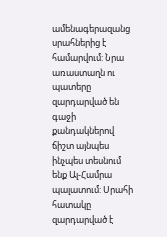ամենագերազանց սրահներից է համարվում: Նրա առաստաղն ու պատերը զարդարված են գաջի քանդակներով ճիշտ այնպես ինչպես տեսնում ենք Ալ-Համրա պալատում: Սրահի հատակը զարդարված է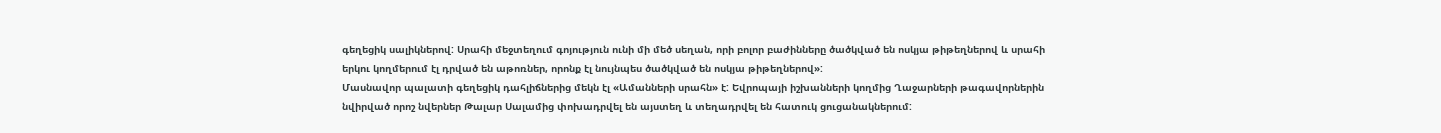գեղեցիկ սալիկներով: Սրահի մեջտեղում գոյություն ունի մի մեծ սեղան, որի բոլոր բաժինները ծածկված են ոսկյա թիթեղներով և սրահի երկու կողմերում էլ դրված են աթոռներ, որոնք էլ նույնպես ծածկված են ոսկյա թիթեղներով»:
Մասնավոր պալատի գեղեցիկ դահլիճներից մեկն էլ «Ամանների սրահն» է: Եվրոպայի իշխանների կողմից Ղաջարների թագավորներին նվիրված որոշ նվերներ Թալար Սալամից փոխադրվել են այստեղ և տեղադրվել են հատուկ ցուցանակներում: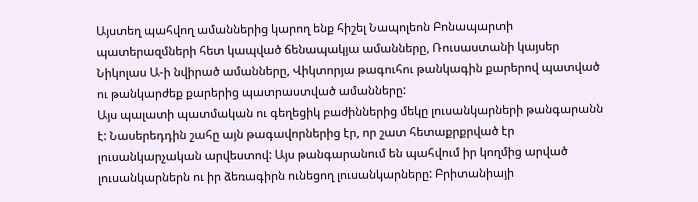Այստեղ պահվող ամաններից կարող ենք հիշել Նապոլեոն Բոնապարտի պատերազմների հետ կապված ճենապակյա ամանները, Ռուսաստանի կայսեր Նիկոլաս Ա-ի նվիրած ամանները, Վիկտորյա թագուհու թանկագին քարերով պատված ու թանկարժեք քարերից պատրաստված ամանները:
Այս պալատի պատմական ու գեղեցիկ բաժիններից մեկը լուսանկարների թանգարանն է: Նասերեդդին շահը այն թագավորներից էր, որ շատ հետաքրքրված էր լուսանկարչական արվեստով: Այս թանգարանում են պահվում իր կողմից արված լուսանկարներն ու իր ձեռագիրն ունեցող լուսանկարները: Բրիտանիայի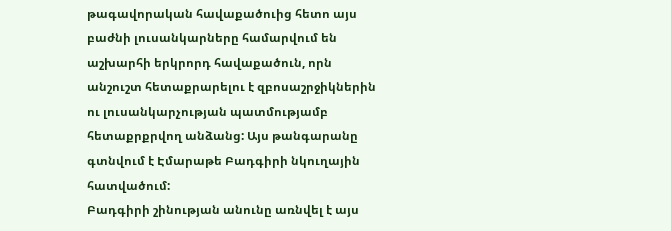թագավորական հավաքածուից հետո այս բաժնի լուսանկարները համարվում են աշխարհի երկրորդ հավաքածուն, որն անշուշտ հետաքրարելու է զբոսաշրջիկներին ու լուսանկարչության պատմությամբ հետաքրքրվող անձանց: Այս թանգարանը գտնվում է Էմարաթե Բադգիրի նկուղային հատվածում:
Բադգիրի շինության անունը առնվել է այս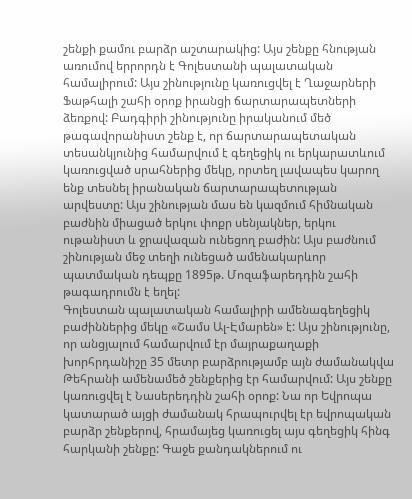շենքի քամու բարձր աշտարակից: Այս շենքը հնության առումով երրորդն է Գոլեստանի պալատական համալիրում: Այս շինությունը կառուցվել է Ղաջարների Ֆաթհալի շահի օրոք իրանցի ճարտարապետների ձեռքով: Բադգիրի շինությունը իրականում մեծ թագավորանիստ շենք է, որ ճարտարապետական տեսանկյունից համարվում է գեղեցիկ ու երկարատևում կառուցված սրահներից մեկը, որտեղ լավապես կարող ենք տեսնել իրանական ճարտարապետության արվեստը: Այս շինության մաս են կազմում հիմնական բաժնին միացած երկու փոքր սենյակներ, երկու ութանիստ և ջրավազան ունեցող բաժին: Այս բաժնում շինության մեջ տեղի ունեցած ամենակարևոր պատմական դեպքը 1895թ. Մոզաֆարեդդին շահի թագադրումն է եղել:
Գոլեստան պալատական համալիրի ամենագեղեցիկ բաժիններից մեկը «Շամս Ալ-Էմարեն» է: Այս շինությունը, որ անցյալում համարվում էր մայրաքաղաքի խորհրդանիշը 35 մետր բարձրությամբ այն ժամանակվա Թեհրանի ամենամեծ շենքերից էր համարվում: Այս շենքը կառուցվել է Նասերեդդին շահի օրոք: Նա որ Եվրոպա կատարած այցի ժամանակ հրապուրվել էր եվրոպական բարձր շենքերով, հրամայեց կառուցել այս գեղեցիկ հինգ հարկանի շենքը: Գաջե քանդակներում ու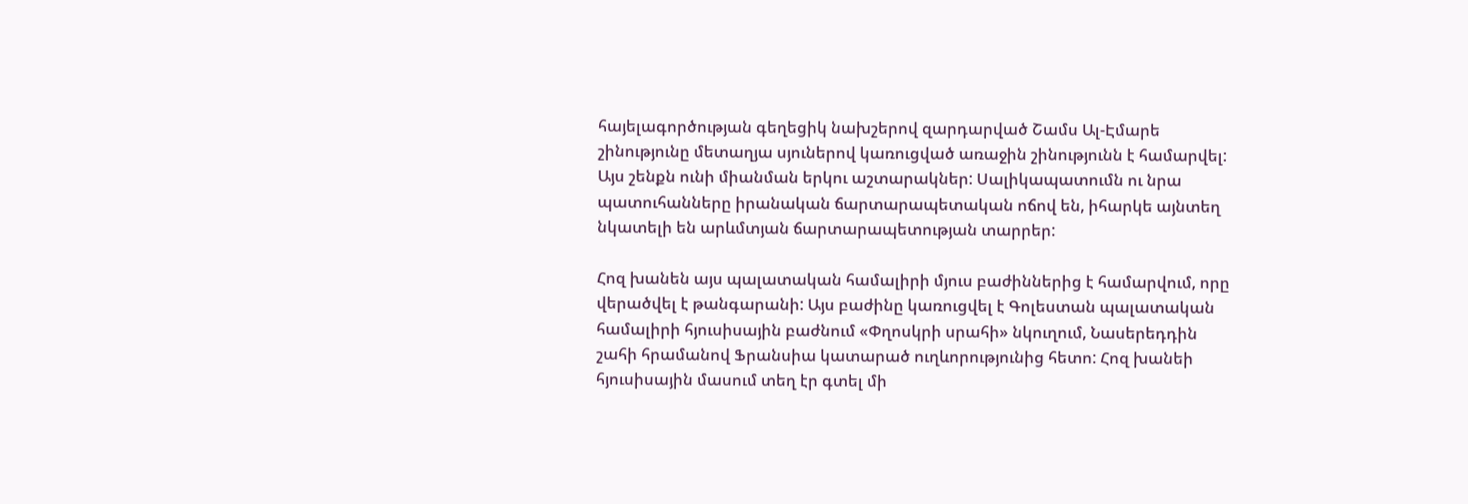հայելագործության գեղեցիկ նախշերով զարդարված Շամս Ալ-Էմարե շինությունը մետաղյա սյուներով կառուցված առաջին շինությունն է համարվել: Այս շենքն ունի միանման երկու աշտարակներ: Սալիկապատումն ու նրա պատուհանները իրանական ճարտարապետական ոճով են, իհարկե այնտեղ նկատելի են արևմտյան ճարտարապետության տարրեր:

Հոզ խանեն այս պալատական համալիրի մյուս բաժիններից է համարվում, որը վերածվել է թանգարանի: Այս բաժինը կառուցվել է Գոլեստան պալատական համալիրի հյուսիսային բաժնում «Փղոսկրի սրահի» նկուղում, Նասերեդդին շահի հրամանով Ֆրանսիա կատարած ուղևորությունից հետո: Հոզ խանեի հյուսիսային մասում տեղ էր գտել մի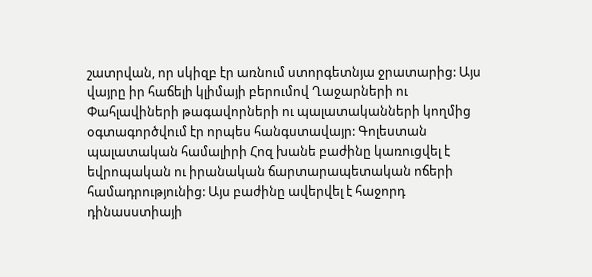շատրվան, որ սկիզբ էր առնում ստորգետնյա ջրատարից: Այս վայրը իր հաճելի կլիմայի բերումով Ղաջարների ու Փահլավիների թագավորների ու պալատականների կողմից օգտագործվում էր որպես հանգստավայր: Գոլեստան պալատական համալիրի Հոզ խանե բաժինը կառուցվել է եվրոպական ու իրանական ճարտարապետական ոճերի համադրությունից: Այս բաժինը ավերվել է հաջորդ դինասստիայի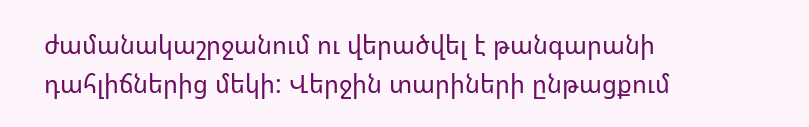ժամանակաշրջանում ու վերածվել է թանգարանի դահլիճներից մեկի: Վերջին տարիների ընթացքում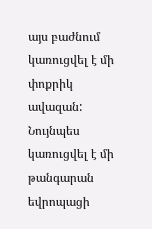այս բաժնում կառուցվել է մի փոքրիկ ավազան: Նույնպես կառուցվել է մի թանգարան եվրոպացի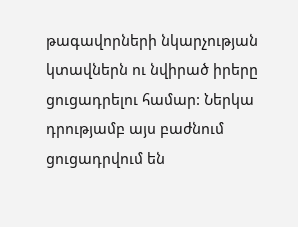թագավորների նկարչության կտավներն ու նվիրած իրերը ցուցադրելու համար: Ներկա դրությամբ այս բաժնում ցուցադրվում են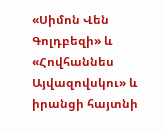«Սիմոն Վեն Գոլդբեզի» և «Հովհաննես Այվազովսկու» և իրանցի հայտնի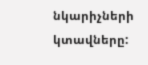նկարիչների կտավները: